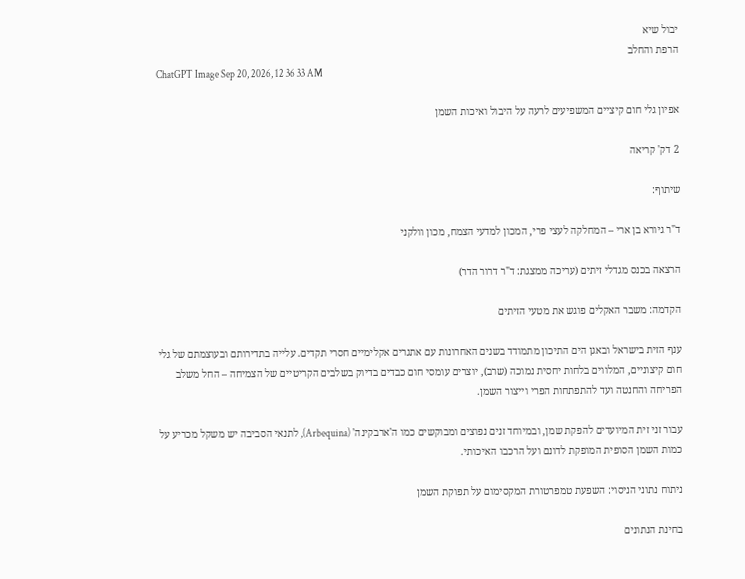יבול שיא
הרפת והחלב
ChatGPT Image Sep 20, 2026, 12 36 33 AM

אפיון גלי חום קיציים המשפיעים לרעה על היבול ואיכות השמן

2 דק' קריאה

שיתוף:

ד"ר גיורא בן ארי – המחלקה לעצי פרי, המכון למדעי הצמח, מכון וולקני

הרצאה בכנס מגדלי זיתים (עריכה ממצגת: ד"ר דרור הדר)

הקדמה: משבר האקלים פוגש את מטעי הזיתים

ענף הזית בישראל ובאגן הים התיכון מתמודד בשנים האחרונות עם אתגרים אקלימיים חסרי תקדים. עלייה בתדירותם ובעוצמתם של גלי חום קיצוניים, המלווים בלחות יחסית נמוכה (שרב), יוצרים עומסי חום כבדים בדיוק בשלבים הקריטיים של הצמיחה – החל משלב הפריחה והחנטה ועד להתפתחות הפרי וייצור השמן.

עבור זני זית המיועדים להפקת שמן, ובמיוחד זנים נפוצים ומבוקשים כמו ה'ארבקינה' (Arbequina), לתנאי הסביבה יש משקל מכריע על כמות השמן הסופית המופקת לדונם ועל הרכבו האיכותי.

ניתוח נתוני הניסוי: השפעת טמפרטורת המקסימום על תפוקת השמן

בחינת הנתונים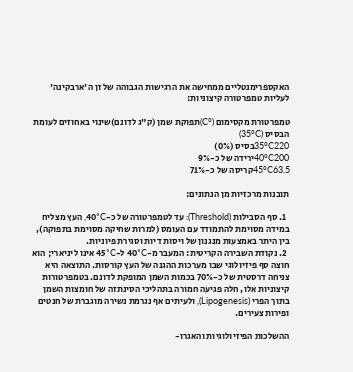האקספרימנטליים ממחישה את הרגישות הגבוהה של זן ה'ארבקינה' לעליות טמפרטורה קיצוניות:

טמפרטורת מקסימום (°C)תפוקת שמן (ק"ג לדונם)שינוי באחוזים לעומת הבסיס (35°C)
35°C220בסיס (0%)
40°C200ירידה של כ-9%
45°C63.5קריסה של כ-71%

תובנות מרכזיות מן הנתונים:

  1. סף הסבילות (Threshold): עד לטמפרטורה של כ-40°C, העץ מצליח במידה מסוימת להתמודד עם העומס (למרות שחיקה מסוימת בתפוקה), בין היתר באמצעות מנגנון של ויסות דיות וסגירת פיוניות.
  2. נקודת השבירה הקריטית: המעבר מ-40°C ל-45°C אינו ליניארי; הוא חוצה סף פיזיולוגי שבו מערכות ההגנה של העץ קורסות. התוצאה היא צניחה דרסטית של כ-70% בכמות השמן המופקת לדונם. בטמפרטורות קיצוניות אלו, חלה פגיעה חמורה בתהליכי הסינתזה של חומצות השמן בתוך הפרי (Lipogenesis), ולעיתים אף נגרמת נשירה מוגברת של חנטים ופירות צעירים.

ההשלכות הפיזיולוגיות והאגרו-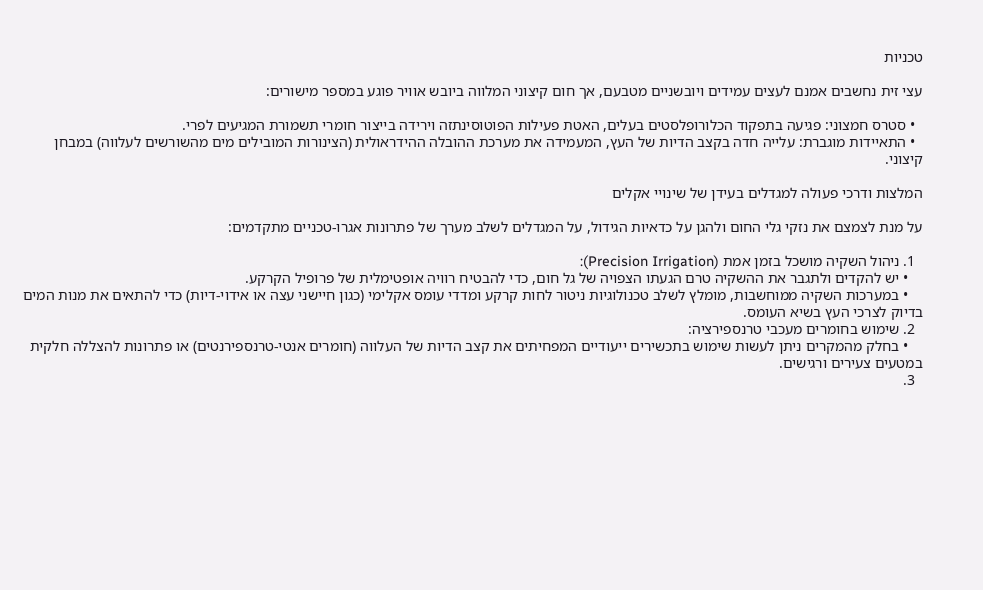טכניות

עצי זית נחשבים אמנם לעצים עמידים ויובשניים מטבעם, אך חום קיצוני המלווה ביובש אוויר פוגע במספר מישורים:

  • סטרס חמצוני: פגיעה בתפקוד הכלורופלסטים בעלים, האטת פעילות הפוטוסינתזה וירידה בייצור חומרי תשמורת המגיעים לפרי.
  • התאיידות מוגברת: עלייה חדה בקצב הדיות של העץ, המעמידה את מערכת ההובלה ההידראולית (הצינורות המובילים מים מהשורשים לעלווה) במבחן קיצוני.

המלצות ודרכי פעולה למגדלים בעידן של שינויי אקלים

על מנת לצמצם את נזקי גלי החום ולהגן על כדאיות הגידול, על המגדלים לשלב מערך של פתרונות אגרו-טכניים מתקדמים:

  1. ניהול השקיה מושכל בזמן אמת (Precision Irrigation):
    • יש להקדים ולתגבר את ההשקיה טרם הגעתו הצפויה של גל חום, כדי להבטיח רוויה אופטימלית של פרופיל הקרקע.
    • במערכות השקיה ממוחשבות, מומלץ לשלב טכנולוגיות ניטור לחות קרקע ומדדי עומס אקלימי (כגון חיישני עצה או אידוי-דיות) כדי להתאים את מנות המים בדיוק לצרכי העץ בשיא העומס.
  2. שימוש בחומרים מעכבי טרנספירציה:
    • בחלק מהמקרים ניתן לעשות שימוש בתכשירים ייעודיים המפחיתים את קצב הדיות של העלווה (חומרים אנטי-טרנספירנטים) או פתרונות להצללה חלקית במטעים צעירים ורגישים.
  3.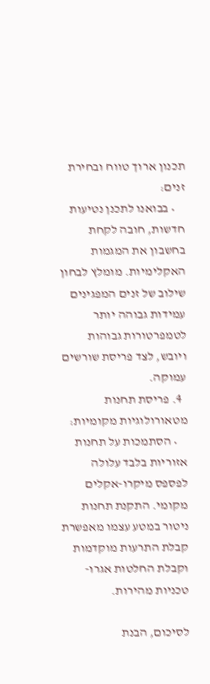תכנון ארוך טווח ובחירת זנים:
    • בבואנו לתכנן נטיעות חדשות, חובה לקחת בחשבון את המגמות האקלימיות. מומלץ לבחון שילוב של זנים המפגינים עמידות גבוהה יותר לטמפרטורות גבוהות ויובש, לצד פריסת שורשים עמוקה.
  4. פריסת תחנות מטאורולוגיות מקומיות:
    • הסתמכות על תחנות אזוריות בלבד עלולה לפספס מיקרו-אקלים מקומי. התקנת תחנות ניטור במטע עצמו מאפשרת קבלת התרעות מוקדמות וקבלת החלטות אגרו-טכניות מהירות.

לסיכום, הבנת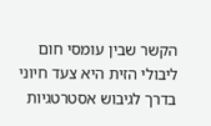הקשר שבין עומסי חום ליבולי הזית היא צעד חיוני בדרך לגיבוש אסטרטגיות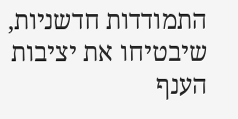התמודדות חדשניות, שיבטיחו את יציבות הענף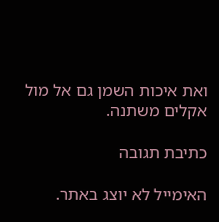ואת איכות השמן גם אל מול אקלים משתנה.

כתיבת תגובה

האימייל לא יוצג באתר.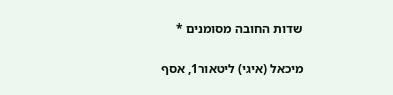שדות החובה מסומנים *

מיכאל (איגי) ליטאור1, אסף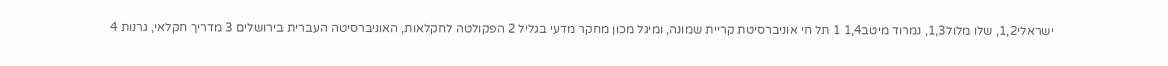ישראלי1,2, שלו מלול1,3, נמרוד מיטב1,4 1 תל חי אוניברסיטת קריית שמונה, ומיגל מכון מחקר מדעי בגליל 2 הפקולטה לחקלאות, האוניברסיטה העברית בירושלים 3 מדריך חקלאי, גרנות 4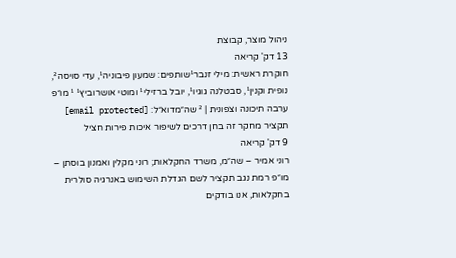ניהול מוצר, קבוצת
13 דק' קריאה
חוקרת ראשית: מילי זנבר¹שותפים: שמעון פיבוניה¹, עדי סויסה², נופית וקנין¹, סבטלנה גוגיו¹, יובל ברזילי¹ ומוטי אושרוביץ¹ ¹ מו״פ ערבה תיכונה וצפונית | ² שה״מדוא״ל: [email protected] תקציר מחקר זה בחן דרכים לשיפור איכות פירות חציל
9 דק' קריאה
רוני אמיר – שה״מ, משרד החקלאות; רוני מקלין ואמנון בוסתן – מו״פ רמת נגב תקציר לשם הגדלת השימוש באנרגיה סולרית בחקלאות, אנו בודקים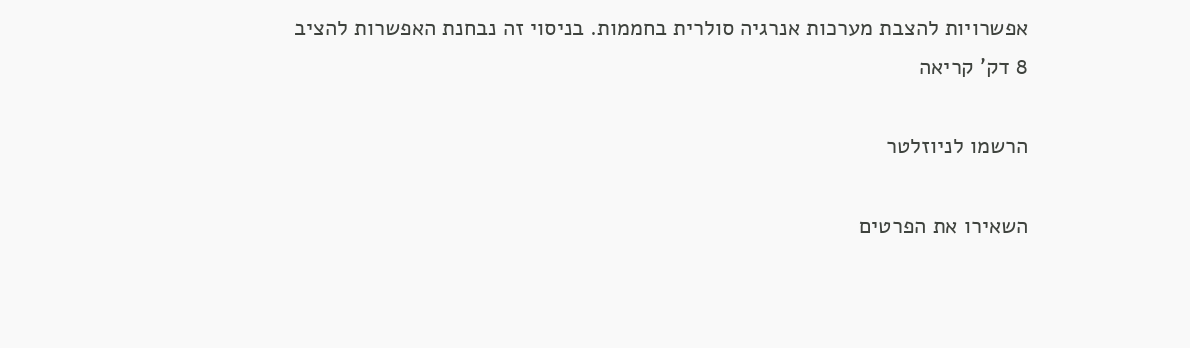אפשרויות להצבת מערכות אנרגיה סולרית בחממות. בניסוי זה נבחנת האפשרות להציב
8 דק' קריאה

הרשמו לניוזלטר

השאירו את הפרטים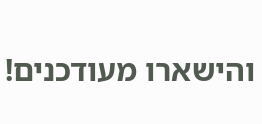והישארו מעודכנים!